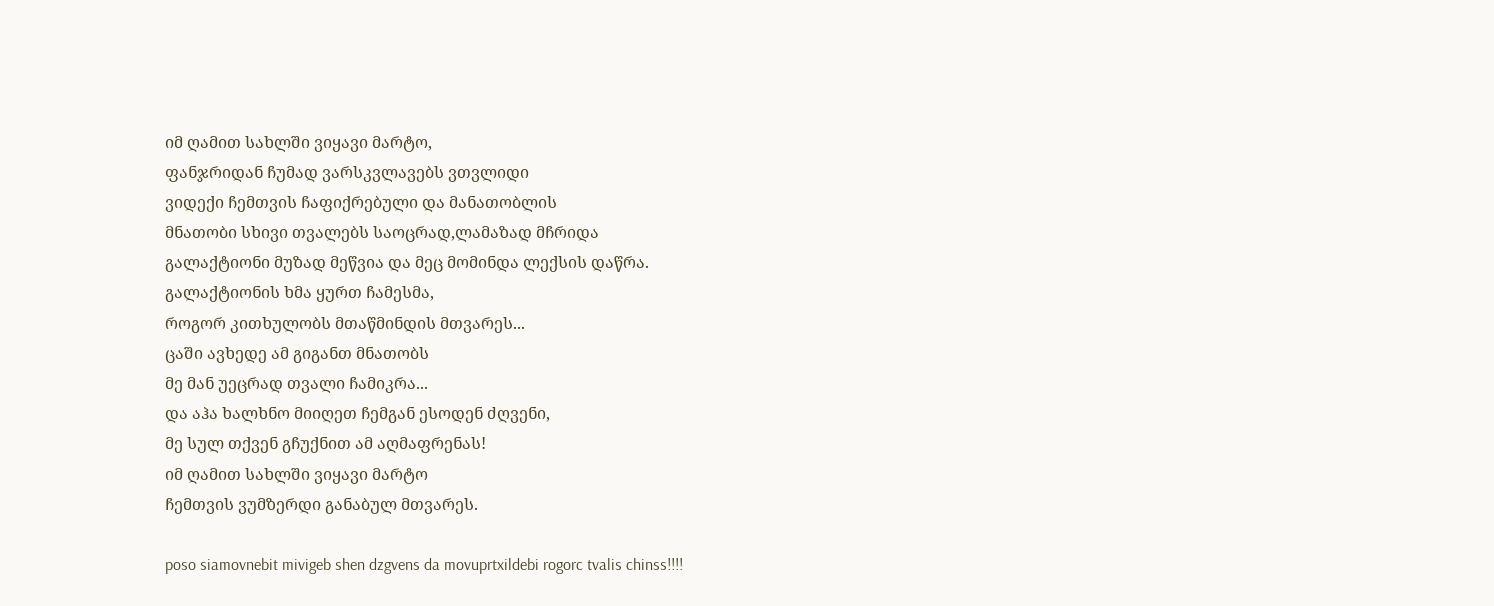იმ ღამით სახლში ვიყავი მარტო,
ფანჯრიდან ჩუმად ვარსკვლავებს ვთვლიდი
ვიდექი ჩემთვის ჩაფიქრებული და მანათობლის
მნათობი სხივი თვალებს საოცრად,ლამაზად მჩრიდა
გალაქტიონი მუზად მეწვია და მეც მომინდა ლექსის დაწრა.
გალაქტიონის ხმა ყურთ ჩამესმა,
როგორ კითხულობს მთაწმინდის მთვარეს...
ცაში ავხედე ამ გიგანთ მნათობს
მე მან უეცრად თვალი ჩამიკრა...
და აჰა ხალხნო მიიღეთ ჩემგან ესოდენ ძღვენი,
მე სულ თქვენ გჩუქნით ამ აღმაფრენას!
იმ ღამით სახლში ვიყავი მარტო
ჩემთვის ვუმზერდი განაბულ მთვარეს.

poso siamovnebit mivigeb shen dzgvens da movuprtxildebi rogorc tvalis chinss!!!!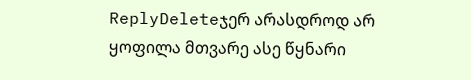ReplyDeleteჯერ არასდროდ არ ყოფილა მთვარე ასე წყნარი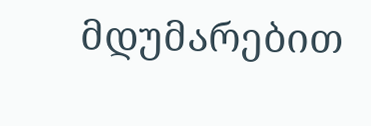მდუმარებით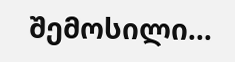შემოსილი...